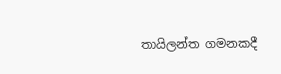තායිලන්ත ගමනකදී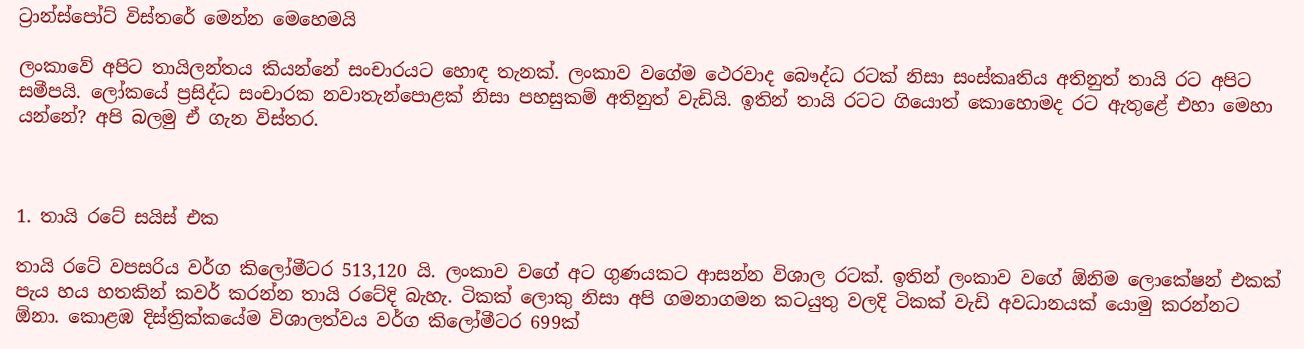ට්‍රාන්ස්පෝට් විස්තරේ මෙන්න මෙහෙමයි

ලංකාවේ අපිට තායිලන්තය කියන්නේ සංචාරයට හොඳ තැනක්. ලංකාව වගේම ථෙරවාද බෞද්ධ රටක් නිසා සංස්කෘතිය අතිනුත් තායි රට අපිට සමීපයි. ලෝකයේ ප්‍රසිද්ධ සංචාරක නවාතැන්පොළක් නිසා පහසුකම් අතිනුත් වැඩියි. ඉතින් තායි රටට ගියොත් කොහොමද රට ඇතුළේ එහා මෙහා යන්නේ? අපි බලමු ඒ ගැන විස්තර.



1. තායි රටේ සයිස් එක

තායි රටේ වපසරිය වර්ග කිලෝමීටර 513,120 යි. ලංකාව වගේ අට ගුණයකට ආසන්න විශාල රටක්. ඉතින් ලංකාව වගේ ඕනිම ලොකේෂන් එකක් පැය හය හතකින් කවර් කරන්න තායි රටේදි බැහැ. ටිකක් ලොකු නිසා අපි ගමනාගමන කටයුතු වලදි ටිකක් වැඩි අවධානයක් යොමු කරන්නට ඕනා. කොළඹ දිස්ත්‍රික්කයේම විශාලත්වය වර්ග කිලෝමීටර 699ක්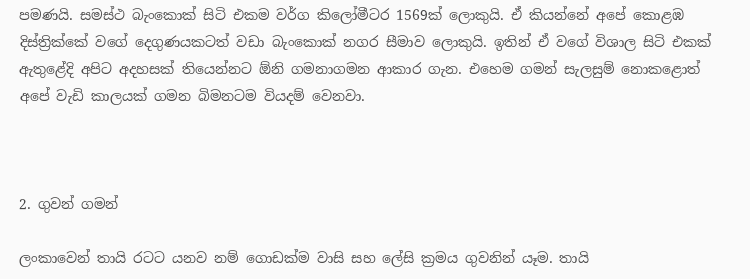පමණයි. සමස්ථ බැංකොක් සිටි එකම වර්ග කිලෝමීටර 1569ක් ලොකුයි. ඒ කියන්නේ අපේ කොළඹ දිස්ත්‍රික්කේ වගේ දෙගුණයකටත් වඩා බැංකොක් නගර සීමාව ලොකුයි. ඉතින් ඒ වගේ විශාල සිටි එකක් ඇතුළේදි අපිට අදහසක් තියෙන්නට ඕනි ගමනාගමන ආකාර ගැන. එහෙම ගමන් සැලසුම් නොකළොත් අපේ වැඩි කාලයක් ගමන බිමනටම වියදම් වෙනවා.



2. ගුවන් ගමන්

ලංකාවෙන් තායි රටට යනව නම් ගොඩක්ම වාසි සහ ලේසි ක්‍රමය ගුවනින් යෑම. තායි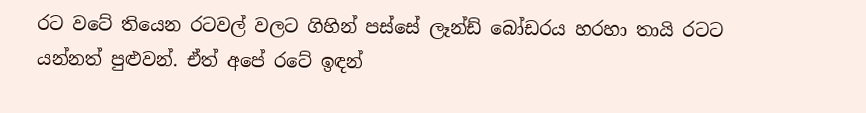රට වටේ තියෙන රටවල් වලට ගිහින් පස්සේ ලෑන්ඩ් බෝඩරය හරහා තායි රටට යන්නත් පුළුවන්. ඒත් අපේ රටේ ඉඳන්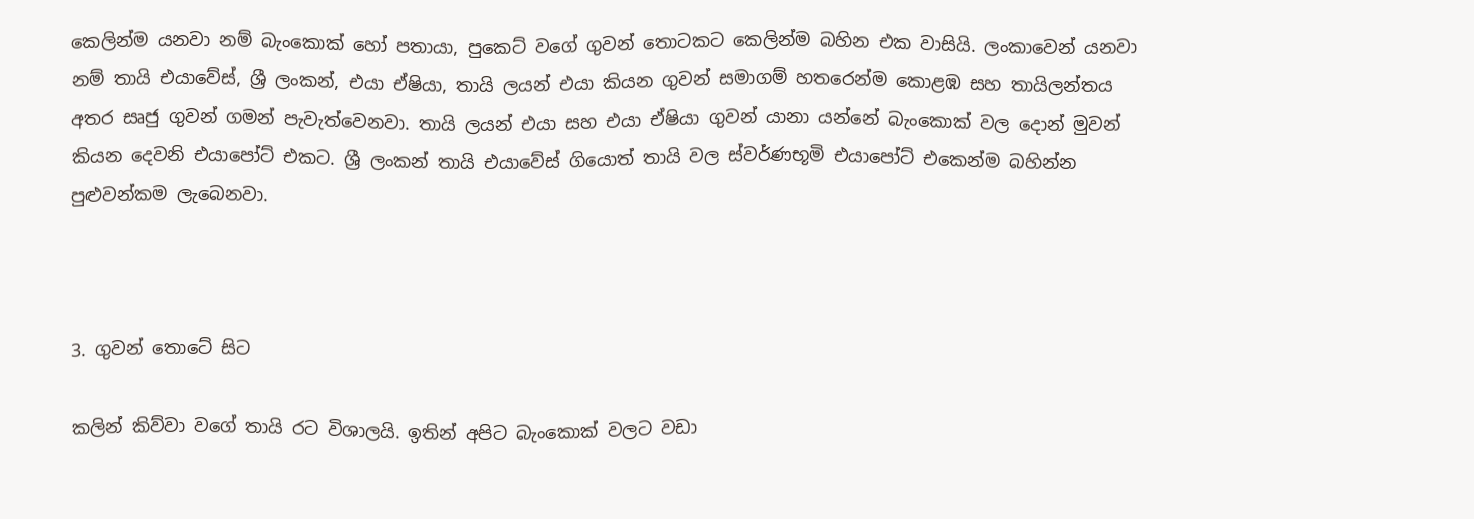කෙලින්ම යනවා නම් බැංකොක් හෝ පතායා, පුකෙට් වගේ ගුවන් තොටකට කෙලින්ම බහින එක වාසියි. ලංකාවෙන් යනවා නම් තායි එයාවේස්, ශ්‍රී ලංකන්, එයා ඒෂියා, තායි ලයන් එයා කියන ගුවන් සමාගම් හතරෙන්ම කොළඹ සහ තායිලන්තය අතර සෘජු ගුවන් ගමන් පැවැත්වෙනවා. තායි ලයන් එයා සහ එයා ඒෂියා ගුවන් යානා යන්නේ බැංකොක් වල දොන් මුවන් කියන දෙවනි එයාපෝට් එකට. ශ්‍රී ලංකන් තායි එයාවේස් ගියොත් තායි වල ස්වර්ණභූමි එයාපෝට් එකෙන්ම බහින්න පුළුවන්කම ලැබෙනවා.



3. ගුවන් තොටේ සිට

කලින් කිව්වා වගේ තායි රට විශාලයි. ඉතින් අපිට බැංකොක් වලට වඩා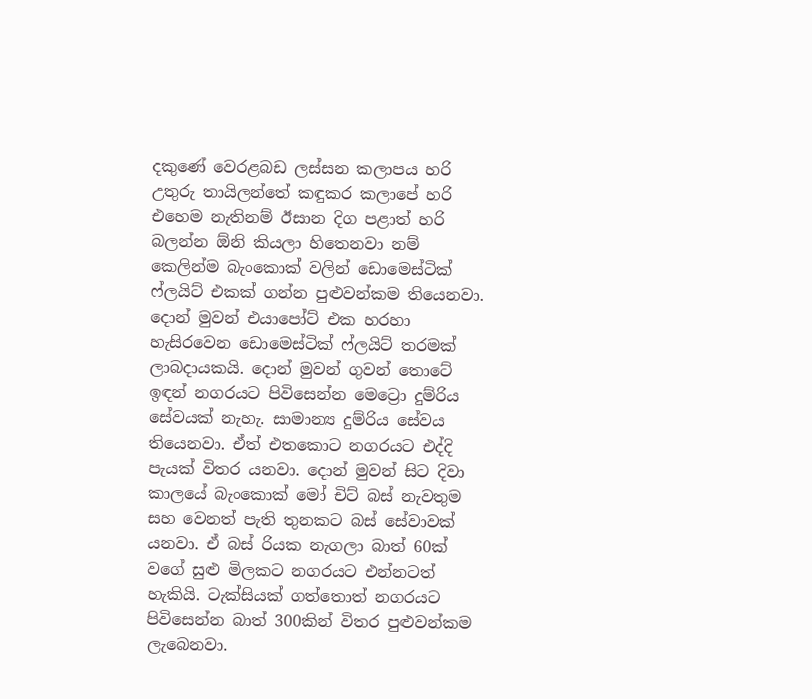දකුණේ වෙරළබඩ ලස්සන කලාපය හරි උතුරු තායිලන්තේ කඳුකර කලාපේ හරි එහෙම නැතිනම් ඊසාන දිග පළාත් හරි බලන්න ඕනි කියලා හිතෙනවා නම් කෙලින්ම බැංකොක් වලින් ඩොමෙස්ටික් ෆ්ලයිට් එකක් ගන්න පුළුවන්කම තියෙනවා. දොන් මුවන් එයාපෝට් එක හරහා හැසිරවෙන ඩොමෙස්ටික් ෆ්ලයිට් තරමක් ලාබදායකයි. දොන් මුවන් ගුවන් තොටේ ඉඳන් නගරයට පිවිසෙන්න මෙට්‍රො දුම්රිය සේවයක් නැහැ. සාමාන්‍ය දුම්රිය සේවය තියෙනවා. ඒත් එතකොට නගරයට එද්දි පැයක් විතර යනවා. දොන් මුවන් සිට දිවා කාලයේ බැංකොක් මෝ චිට් බස් නැවතුම සහ වෙනත් පැති තුනකට බස් සේවාවක් යනවා. ඒ බස් රියක නැගලා බාත් 60ක් වගේ සුළු මිලකට නගරයට එන්නටත් හැකියි. ටැක්සියක් ගත්තොත් නගරයට පිවිසෙන්න බාත් 300කින් විතර පුළුවන්කම ලැබෙනවා.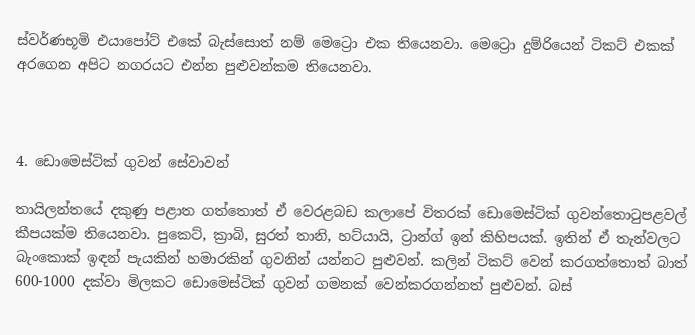ස්වර්ණභූමි එයාපෝට් එකේ බැස්සොත් නම් මෙට්‍රො එක තියෙනවා. මෙට්‍රො දුම්රියෙන් ටිකට් එකක් අරගෙන අපිට නගරයට එන්න පුළුවන්කම තියෙනවා.



4. ඩොමෙස්ටික් ගුවන් සේවාවන්

තායිලන්තයේ දකුණු පළාත ගත්තොත් ඒ වෙරළබඩ කලාපේ විතරක් ඩොමෙස්ටික් ගුවන්තොටුපළවල් කීපයක්ම තියෙනවා. පුකෙට්, ක්‍රාබි, සුරත් තානි, හට්යායි, ට්‍රාන්ග් ඉන් කිහිපයක්. ඉතින් ඒ තැන්වලට බැංකොක් ඉඳන් පැයකින් හමාරකින් ගුවනින් යන්නට පුළුවන්. කලින් ටිකට් වෙන් කරගත්තොත් බාත් 600-1000 දක්වා මිලකට ඩොමෙස්ටික් ගුවන් ගමනක් වෙන්කරගන්නත් පුළුවන්. බස්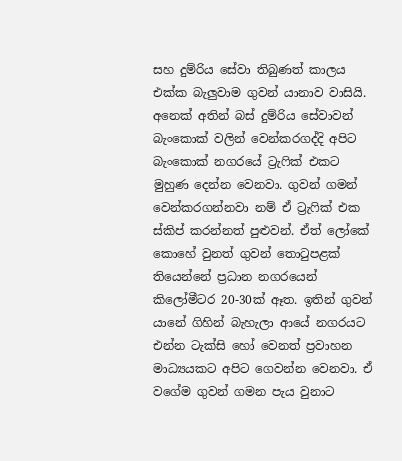සහ දුම්රිය සේවා තිබුණත් කාලය එක්ක බැලුවාම ගුවන් යානාව වාසියි. අනෙක් අතින් බස් දුම්රිය සේවාවන් බැංකොක් වලින් වෙන්කරගද්දි අපිට බැංකොක් නගරයේ ට්‍රැෆික් එකට මුහුණ දෙන්න වෙනවා. ගුවන් ගමන් වෙන්කරගන්නවා නම් ඒ ට්‍රැෆික් එක ස්කිප් කරන්නත් පුළුවන්. ඒත් ලෝකේ කොහේ වුනත් ගුවන් තොටුපළක් තියෙන්නේ ප්‍රධාන නගරයෙන් කිලෝමීටර 20-30ක් ඈත. ඉතින් ගුවන් යානේ ගිහින් බැහැලා ආයේ නගරයට එන්න ටැක්සි හෝ වෙනත් ප්‍රවාහන මාධ්‍යයකට අපිට ගෙවන්න වෙනවා. ඒ වගේම ගුවන් ගමන පැය වුනාට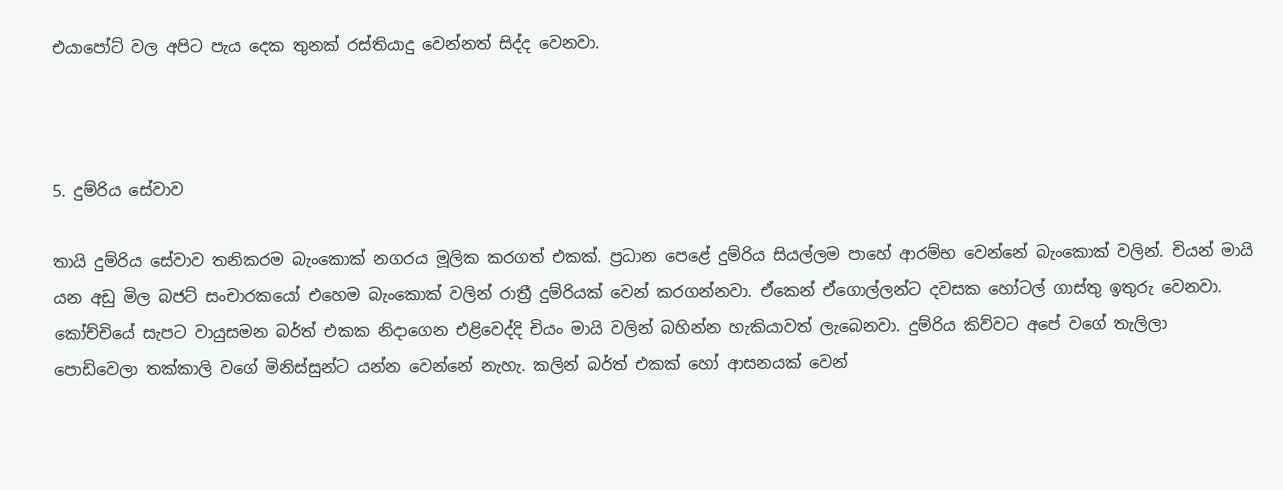එයාපෝට් වල අපිට පැය දෙක තුනක් රස්තියාදු වෙන්නත් සිද්ද වෙනවා.



5. දුම්රිය සේවාව

තායි දුම්රිය සේවාව තනිකරම බැංකොක් නගරය මූලික කරගත් එකක්. ප්‍රධාන පෙළේ දුම්රිය සියල්ලම පාහේ ආරම්භ වෙන්නේ බැංකොක් වලින්. චියන් මායි යන අඩු මිල බජට් සංචාරකයෝ එහෙම බැංකොක් වලින් රාත්‍රී දුම්රියක් වෙන් කරගන්නවා. ඒකෙන් ඒගොල්ලන්ට දවසක හෝටල් ගාස්තු ඉතුරු වෙනවා. කෝච්චියේ සැපට වායුසමන බර්ත් එකක නිදාගෙන එළිවෙද්දි චියං මායි වලින් බහින්න හැකියාවත් ලැබෙනවා. දුම්රිය කිව්වට අපේ වගේ තැලිලා පොඩිවෙලා තක්කාලි වගේ මිනිස්සුන්ට යන්න වෙන්නේ නැහැ. කලින් බර්ත් එකක් හෝ ආසනයක් වෙන්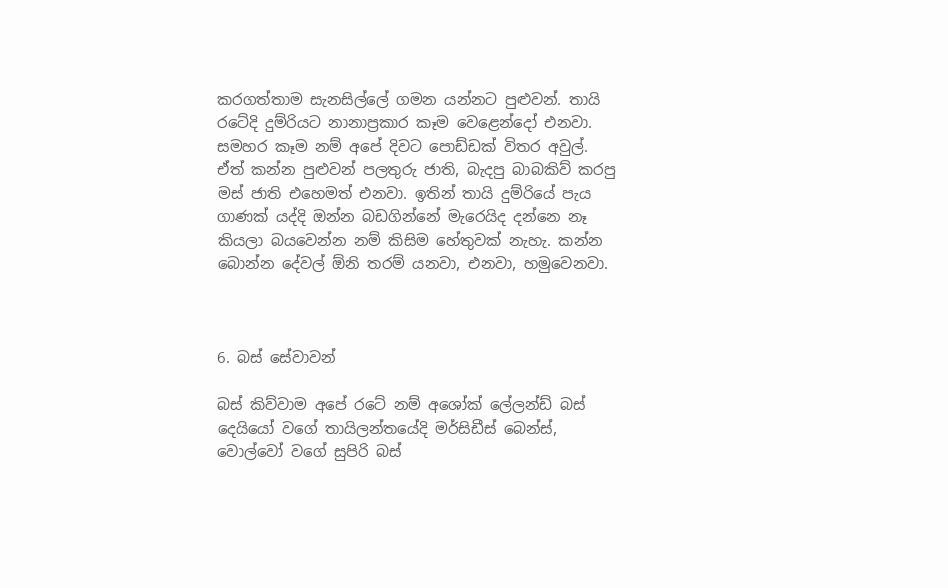කරගත්තාම සැනසිල්ලේ ගමන යන්නට පුළුවන්. තායි රටේදි දුම්රියට නානාප්‍රකාර කෑම වෙළෙන්දෝ එනවා. සමහර කෑම නම් අපේ දිවට පොඩ්ඩක් විතර අවුල්. ඒත් කන්න පුළුවන් පලතුරු ජාති, බැදපු බාබකිව් කරපු මස් ජාති එහෙමත් එනවා. ඉතින් තායි දුම්රියේ පැය ගාණක් යද්දි ඔන්න බඩගින්නේ මැරෙයිද දන්නෙ නෑ කියලා බයවෙන්න නම් කිසිම හේතුවක් නැහැ. කන්න බොන්න දේවල් ඕනි තරම් යනවා, එනවා, හමුවෙනවා.



6. බස් සේවාවන්

බස් කිව්වාම අපේ රටේ නම් අශෝක් ලේලන්ඩ් බස් දෙයියෝ වගේ තායිලන්තයේදි මර්සිඩීස් බෙන්ස්, වොල්වෝ වගේ සුපිරි බස්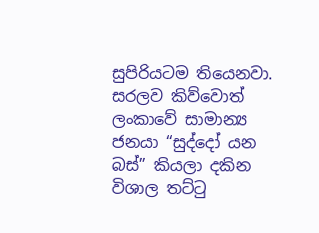සුපිරියටම තියෙනවා. සරලව කිව්වොත් ලංකාවේ සාමාන්‍ය ජනයා “සුද්දෝ යන බස්” කියලා දකින විශාල තට්ටු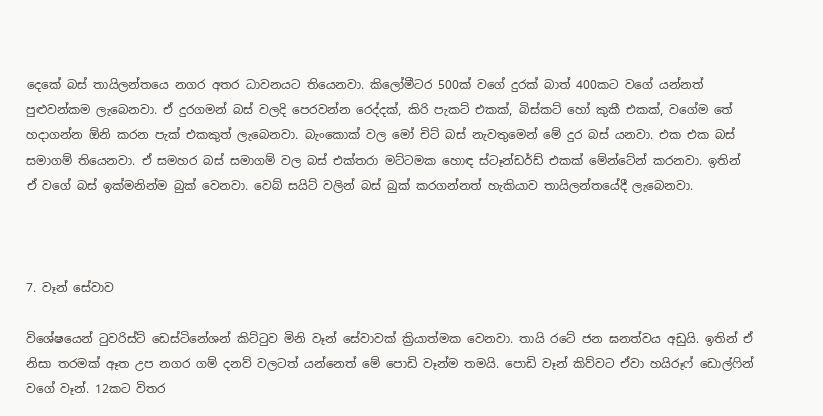දෙකේ බස් තායිලන්තයෙ නගර අතර ධාවනයට තියෙනවා. කිලෝමීටර 500ක් වගේ දුරක් බාත් 400කට වගේ යන්නත් පුළුවන්කම ලැබෙනවා. ඒ දුරගමන් බස් වලදි පෙරවන්න රෙද්දක්, කිරි පැකට් එකක්, බිස්කට් හෝ කුකී එකක්, වගේම තේ හදාගන්න ඕනි කරන පැක් එකකුත් ලැබෙනවා. බැංකොක් වල මෝ චිට් බස් නැවතුමෙන් මේ දුර බස් යනවා. එක එක බස් සමාගම් තියෙනවා. ඒ සමහර බස් සමාගම් වල බස් එක්තරා මට්ටමක හොඳ ස්ටෑන්ඩර්ඩ් එකක් මේන්ටේන් කරනවා. ඉතින් ඒ වගේ බස් ඉක්මනින්ම බුක් වෙනවා. වෙබ් සයිට් වලින් බස් බුක් කරගන්නත් හැකියාව තායිලන්තයේදී ලැබෙනවා.



7. වෑන් සේවාව

විශේෂයෙන් ටුවරිස්ට් ඩෙස්ටිනේශන් කිට්ටුව මිනි වෑන් සේවාවක් ක්‍රියාත්මක වෙනවා. තායි රටේ ජන ඝනත්වය අඩුයි. ඉතින් ඒ නිසා තරමක් ඈත උප නගර ගම් දනව් වලටත් යන්නෙත් මේ පොඩි වෑන්ම තමයි. පොඩි වෑන් කිව්වට ඒවා හයිරූෆ් ඩොල්ෆින් වගේ වෑන්. 12කට විතර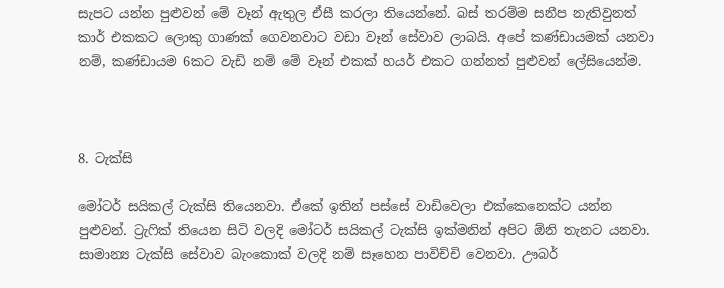සැපට යන්න පුළුවන් මේ වෑන් ඇතුල ඒසී කරලා තියෙන්නේ. බස් තරම්ම සනීප නැතිවුනත් කාර් එකකට ලොකු ගාණක් ගෙවනවාට වඩා වෑන් සේවාව ලාබයි. අපේ කණ්ඩායමක් යනවා නම්, කණ්ඩායම 6කට වැඩි නම් මේ වෑන් එකක් හයර් එකට ගන්නත් පුළුවන් ලේසියෙන්ම.



8. ටැක්සි

මෝටර් සයිකල් ටැක්සි තියෙනවා. ඒකේ ඉතින් පස්සේ වාඩිවෙලා එක්කෙනෙක්ට යන්න පුළුවන්. ට්‍රැෆික් තියෙන සිටි වලදි මෝටර් සයිකල් ටැක්සි ඉක්මනින් අපිට ඕනි තැනට යනවා. සාමාන්‍ය ටැක්සි සේවාව බැංකොක් වලදි නම් සෑහෙන පාවිච්චි වෙනවා. ඌබර්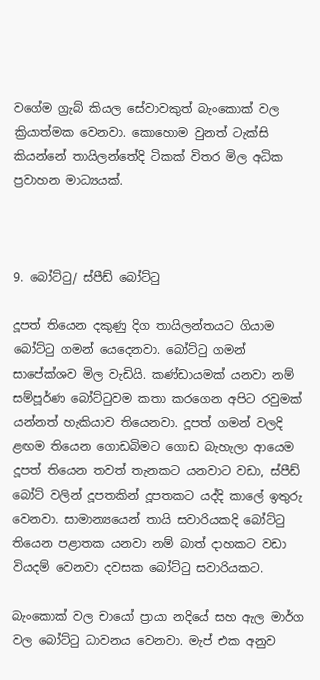වගේම ග්‍රැබ් කියල සේවාවකුත් බැංකොක් වල ක්‍රියාත්මක වෙනවා. කොහොම වුනත් ටැක්සි කියන්නේ තායිලන්තේදි ටිකක් විතර මිල අධික ප්‍රවාහන මාධ්‍යයක්.



9. බෝට්ටු/ ස්පීඩ් බෝට්ටු

දූපත් තියෙන දකුණු දිග තායිලන්තයට ගියාම බෝට්ටු ගමන් යෙදෙනවා. බෝට්ටු ගමන් සාපේක්ශව මිල වැඩියි. කණ්ඩායමක් යනවා නම් සම්පූර්ණ බෝට්ටුවම කතා කරගෙන අපිට රවුමක් යන්නත් හැකියාව තියෙනවා. දූපත් ගමන් වලදි ළඟම තියෙන ගොඩබිමට ගොඩ බැහැලා ආයෙම දූපත් තියෙන තවත් තැනකට යනවාට වඩා, ස්පීඩ් බෝට් වලින් දූපතකින් දූපතකට යද්දි කාලේ ඉතුරු වෙනවා. සාමාන්‍යයෙන් තායි සවාරියකදි බෝට්ටු තියෙන පළාතක යනවා නම් බාත් දාහකට වඩා වියදම් වෙනවා දවසක බෝට්ටු සවාරියකට.

බැංකොක් වල චායෝ ප්‍රායා නදියේ සහ ඇල මාර්ග වල බෝට්ටු ධාවනය වෙනවා. මැප් එක අනුව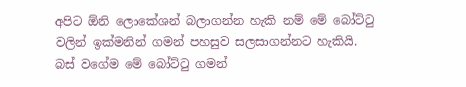අපිට ඕනි ලොකේශන් බලාගන්න හැකි නම් මේ බෝට්ටු වලින් ඉක්මනින් ගමන් පහසුව සලසාගන්නට හැකියි. බස් වගේම මේ බෝට්ටු ගමන්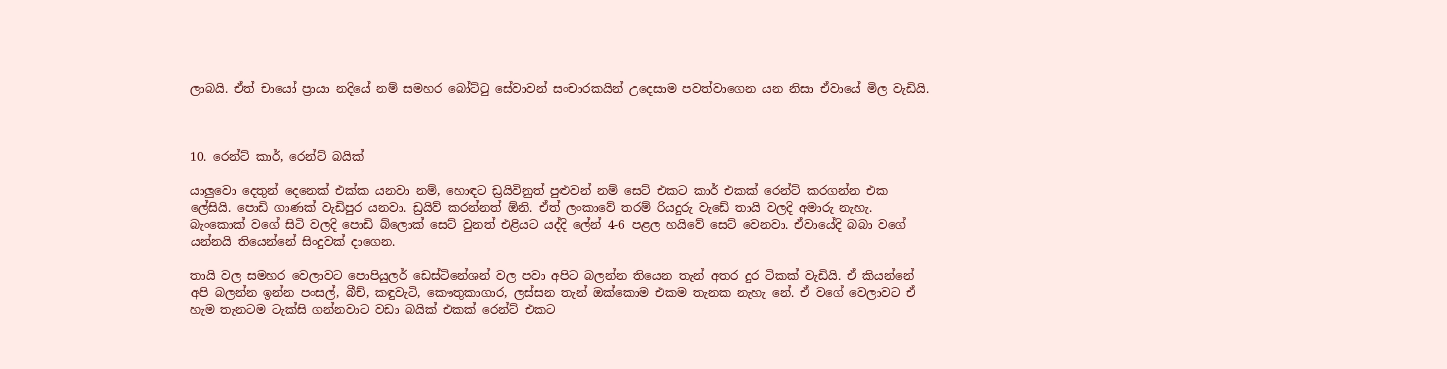ලාබයි. ඒත් චායෝ ප්‍රායා නදියේ නම් සමහර බෝට්ටු සේවාවන් සංචාරකයින් උදෙසාම පවත්වාගෙන යන නිසා ඒවායේ මිල වැඩියි.



10. රෙන්ට් කාර්, රෙන්ට් බයික්

යාලුවො දෙතුන් දෙනෙක් එක්ක යනවා නම්, හොඳට ඩ්‍රයිවිනුත් පුළුවන් නම් සෙට් එකට කාර් එකක් රෙන්ට් කරගන්න එක ලේසියි. පොඩි ගාණක් වැඩිපුර යනවා. ඩ්‍රයිව් කරන්නත් ඕනි. ඒත් ලංකාවේ තරම් රියදුරු වැඩේ තායි වලදි අමාරු නැහැ. බැංකොක් වගේ සිටි වලදි පොඩි බ්ලොක් සෙට් වුනත් එළියට යද්දි ලේන් 4-6 පළල හයිවේ සෙට් වෙනවා. ඒවායේදි බබා වගේ යන්නයි තියෙන්නේ සිංදුවක් දාගෙන.

තායි වල සමහර වෙලාවට පොපියුලර් ඩෙස්ටිනේශන් වල පවා අපිට බලන්න තියෙන තැන් අතර දුර ටිකක් වැඩියි. ඒ කියන්නේ අපි බලන්න ඉන්න පංසල්, බීච්, කඳුවැටි, කෞතුකාගාර, ලස්සන තැන් ඔක්කොම එකම තැනක නැහැ නේ. ඒ වගේ වෙලාවට ඒ හැම තැනටම ටැක්සි ගන්නවාට වඩා බයික් එකක් රෙන්ට් එකට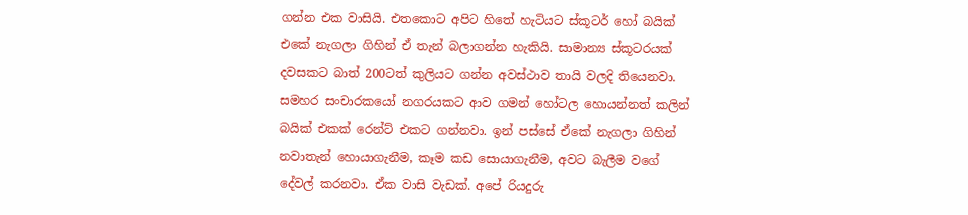ගන්න එක වාසියි. එතකොට අපිට හිතේ හැටියට ස්කූටර් හෝ බයික් එකේ නැගලා ගිහින් ඒ තැන් බලාගන්න හැකියි. සාමාන්‍ය ස්කූටරයක් දවසකට බාත් 200ටත් කුලියට ගන්න අවස්ථාව තායි වලදි තියෙනවා. සමහර සංචාරකයෝ නගරයකට ආව ගමන් හෝටල හොයන්නත් කලින් බයික් එකක් රෙන්ට් එකට ගන්නවා. ඉන් පස්සේ ඒකේ නැගලා ගිහින් නවාතැන් හොයාගැනීම, කෑම කඩ සොයාගැනීම, අවට බැලීම වගේ දේවල් කරනවා. ඒක වාසි වැඩක්. අපේ රියදුරු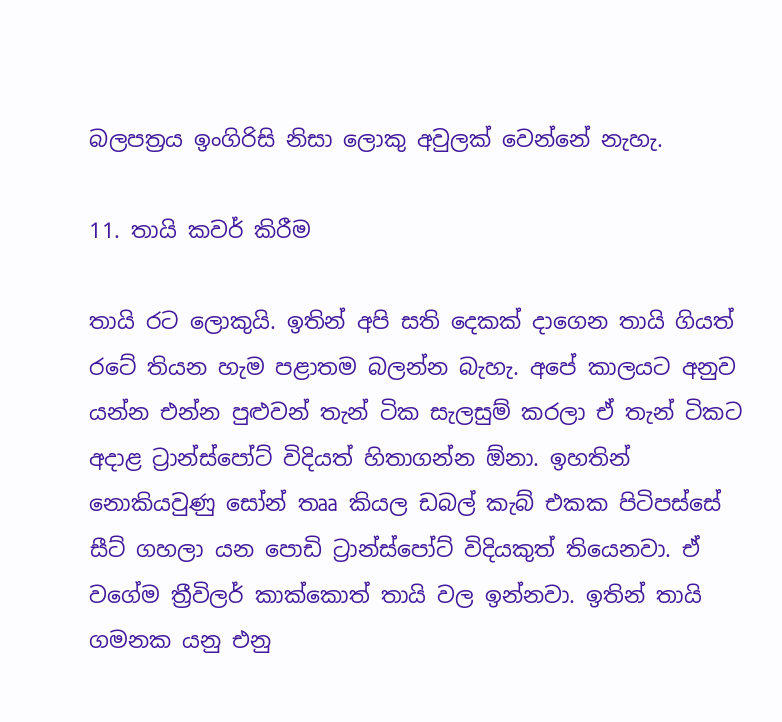බලපත්‍රය ඉංගිරිසි නිසා ලොකු අවුලක් වෙන්නේ නැහැ.

11. තායි කවර් කිරීම

තායි රට ලොකුයි. ඉතින් අපි සති දෙකක් දාගෙන තායි ගියත් රටේ තියන හැම පළාතම බලන්න බැහැ. අපේ කාලයට අනුව යන්න එන්න පුළුවන් තැන් ටික සැලසුම් කරලා ඒ තැන් ටිකට අදාළ ට්‍රාන්ස්පෝට් විදියත් හිතාගන්න ඕනා. ඉහතින් නොකියවුණු සෝන් තෲ කියල ඩබල් කැබ් එකක පිටිපස්සේ සීට් ගහලා යන පොඩි ට්‍රාන්ස්පෝට් විදියකුත් තියෙනවා. ඒ වගේම ත්‍රීවිලර් කාක්කොත් තායි වල ඉන්නවා. ඉතින් තායි ගමනක යනු එනු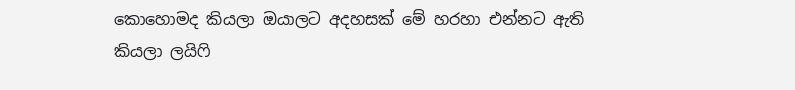කොහොමද කියලා ඔයාලට අදහසක් මේ හරහා එන්නට ඇති කියලා ලයිෆි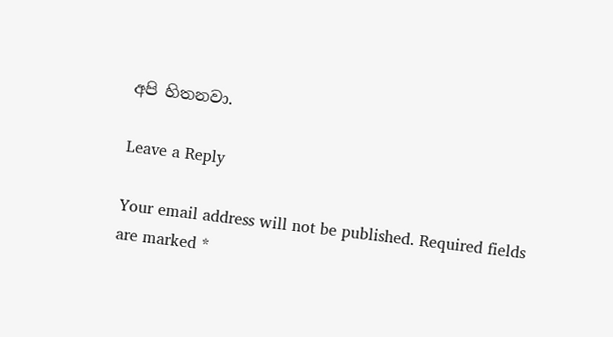අපි හිතනවා.

Leave a Reply

Your email address will not be published. Required fields are marked *